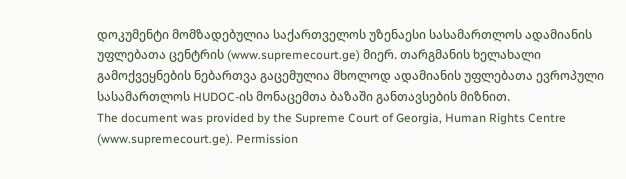დოკუმენტი მომზადებულია საქართველოს უზენაესი სასამართლოს ადამიანის უფლებათა ცენტრის (www.supremecourt.ge) მიერ. თარგმანის ხელახალი გამოქვეყნების ნებართვა გაცემულია მხოლოდ ადამიანის უფლებათა ევროპული სასამართლოს HUDOC-ის მონაცემთა ბაზაში განთავსების მიზნით.
The document was provided by the Supreme Court of Georgia, Human Rights Centre (www.supremecourt.ge). Permission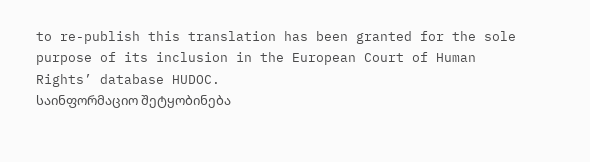to re-publish this translation has been granted for the sole purpose of its inclusion in the European Court of Human Rights’ database HUDOC.
საინფორმაციო შეტყობინება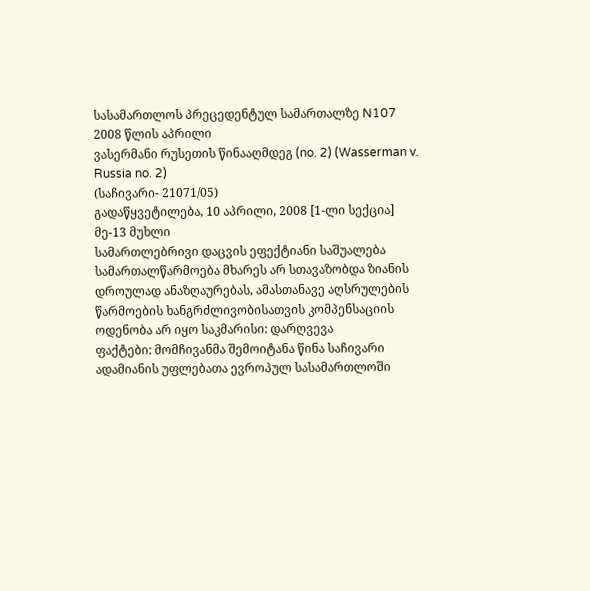სასამართლოს პრეცედენტულ სამართალზე N107
2008 წლის აპრილი
ვასერმანი რუსეთის წინააღმდეგ (no. 2) (Wasserman v. Russia no. 2)
(საჩივარი- 21071/05)
გადაწყვეტილება, 10 აპრილი, 2008 [1-ლი სექცია]
მე-13 მუხლი
სამართლებრივი დაცვის ეფექტიანი საშუალება
სამართალწარმოება მხარეს არ სთავაზობდა ზიანის დროულად ანაზღაურებას, ამასთანავე აღსრულების წარმოების ხანგრძლივობისათვის კომპენსაციის ოდენობა არ იყო საკმარისი: დარღვევა
ფაქტები: მომჩივანმა შემოიტანა წინა საჩივარი ადამიანის უფლებათა ევროპულ სასამართლოში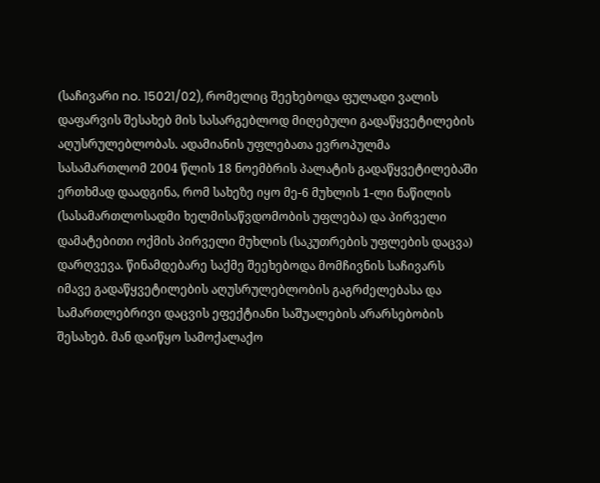(საჩივარი no. 15021/02), რომელიც შეეხებოდა ფულადი ვალის დაფარვის შესახებ მის სასარგებლოდ მიღებული გადაწყვეტილების აღუსრულებლობას. ადამიანის უფლებათა ევროპულმა სასამართლომ 2004 წლის 18 ნოემბრის პალატის გადაწყვეტილებაში ერთხმად დაადგინა, რომ სახეზე იყო მე-6 მუხლის 1-ლი ნაწილის (სასამართლოსადმი ხელმისაწვდომობის უფლება) და პირველი დამატებითი ოქმის პირველი მუხლის (საკუთრების უფლების დაცვა) დარღვევა. წინამდებარე საქმე შეეხებოდა მომჩივნის საჩივარს იმავე გადაწყვეტილების აღუსრულებლობის გაგრძელებასა და სამართლებრივი დაცვის ეფექტიანი საშუალების არარსებობის შესახებ. მან დაიწყო სამოქალაქო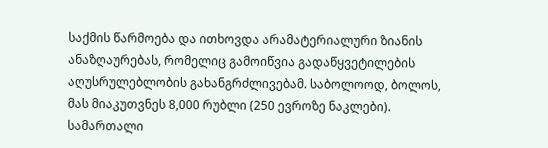საქმის წარმოება და ითხოვდა არამატერიალური ზიანის ანაზღაურებას, რომელიც გამოიწვია გადაწყვეტილების აღუსრულებლობის გახანგრძლივებამ. საბოლოოდ, ბოლოს, მას მიაკუთვნეს 8,000 რუბლი (250 ევროზე ნაკლები).
სამართალი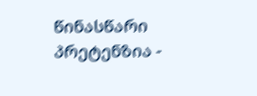წინასწარი პრეტენზია -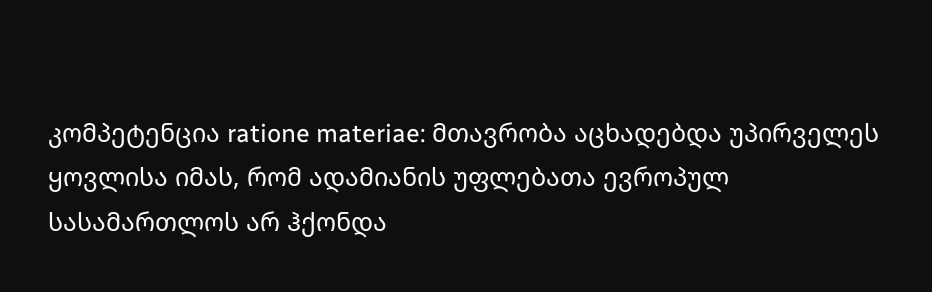კომპეტენცია ratione materiae: მთავრობა აცხადებდა უპირველეს ყოვლისა იმას, რომ ადამიანის უფლებათა ევროპულ სასამართლოს არ ჰქონდა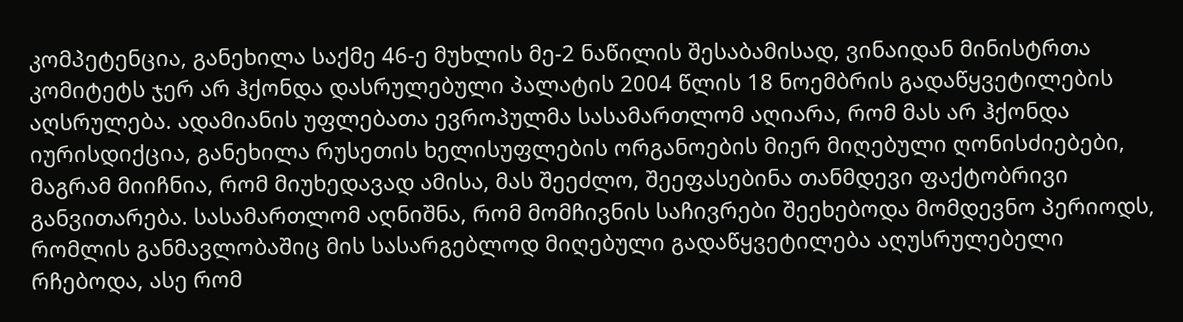კომპეტენცია, განეხილა საქმე 46-ე მუხლის მე-2 ნაწილის შესაბამისად, ვინაიდან მინისტრთა კომიტეტს ჯერ არ ჰქონდა დასრულებული პალატის 2004 წლის 18 ნოემბრის გადაწყვეტილების აღსრულება. ადამიანის უფლებათა ევროპულმა სასამართლომ აღიარა, რომ მას არ ჰქონდა იურისდიქცია, განეხილა რუსეთის ხელისუფლების ორგანოების მიერ მიღებული ღონისძიებები, მაგრამ მიიჩნია, რომ მიუხედავად ამისა, მას შეეძლო, შეეფასებინა თანმდევი ფაქტობრივი განვითარება. სასამართლომ აღნიშნა, რომ მომჩივნის საჩივრები შეეხებოდა მომდევნო პერიოდს, რომლის განმავლობაშიც მის სასარგებლოდ მიღებული გადაწყვეტილება აღუსრულებელი რჩებოდა, ასე რომ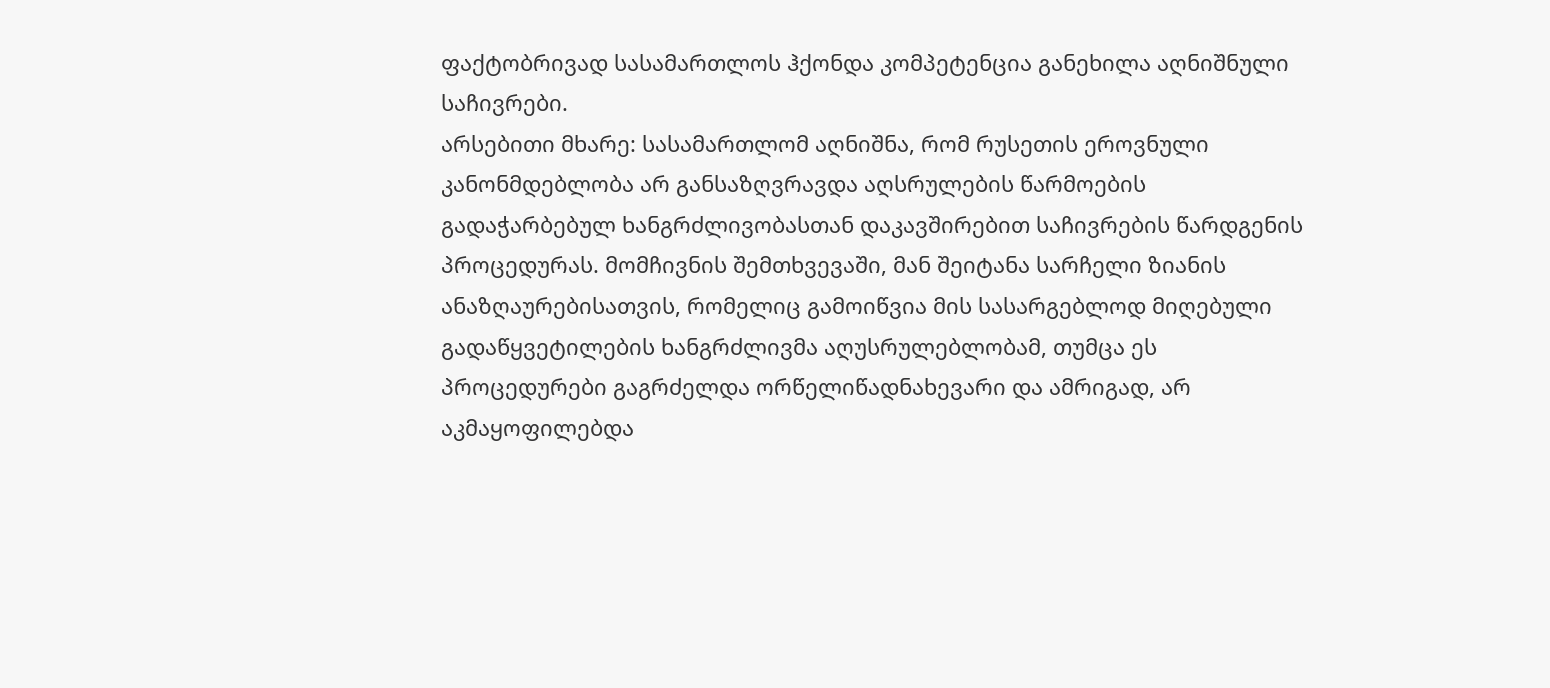ფაქტობრივად სასამართლოს ჰქონდა კომპეტენცია განეხილა აღნიშნული საჩივრები.
არსებითი მხარე: სასამართლომ აღნიშნა, რომ რუსეთის ეროვნული კანონმდებლობა არ განსაზღვრავდა აღსრულების წარმოების გადაჭარბებულ ხანგრძლივობასთან დაკავშირებით საჩივრების წარდგენის პროცედურას. მომჩივნის შემთხვევაში, მან შეიტანა სარჩელი ზიანის ანაზღაურებისათვის, რომელიც გამოიწვია მის სასარგებლოდ მიღებული გადაწყვეტილების ხანგრძლივმა აღუსრულებლობამ, თუმცა ეს პროცედურები გაგრძელდა ორწელიწადნახევარი და ამრიგად, არ აკმაყოფილებდა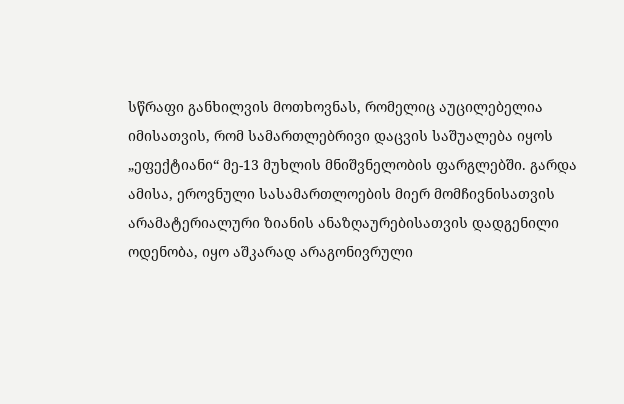სწრაფი განხილვის მოთხოვნას, რომელიც აუცილებელია იმისათვის, რომ სამართლებრივი დაცვის საშუალება იყოს „ეფექტიანი“ მე-13 მუხლის მნიშვნელობის ფარგლებში. გარდა ამისა, ეროვნული სასამართლოების მიერ მომჩივნისათვის არამატერიალური ზიანის ანაზღაურებისათვის დადგენილი ოდენობა, იყო აშკარად არაგონივრული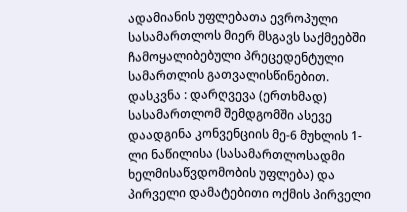ადამიანის უფლებათა ევროპული სასამართლოს მიერ მსგავს საქმეებში ჩამოყალიბებული პრეცედენტული სამართლის გათვალისწინებით.
დასკვნა : დარღვევა (ერთხმად)
სასამართლომ შემდგომში ასევე დაადგინა კონვენციის მე-6 მუხლის 1-ლი ნაწილისა (სასამართლოსადმი ხელმისაწვდომობის უფლება) და პირველი დამატებითი ოქმის პირველი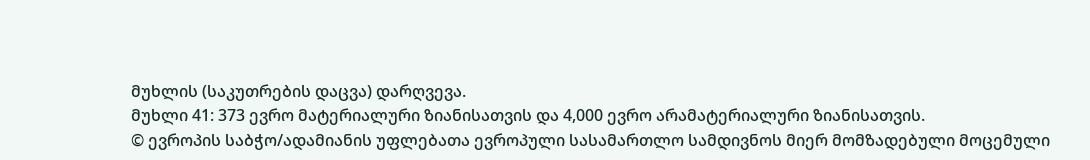მუხლის (საკუთრების დაცვა) დარღვევა.
მუხლი 41: 373 ევრო მატერიალური ზიანისათვის და 4,000 ევრო არამატერიალური ზიანისათვის.
© ევროპის საბჭო/ადამიანის უფლებათა ევროპული სასამართლო სამდივნოს მიერ მომზადებული მოცემული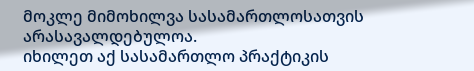მოკლე მიმოხილვა სასამართლოსათვის არასავალდებულოა.
იხილეთ აქ სასამართლო პრაქტიკის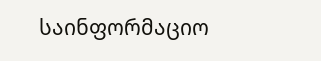საინფორმაციო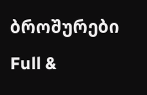ბროშურები
Full &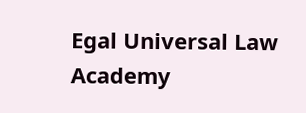Egal Universal Law Academy